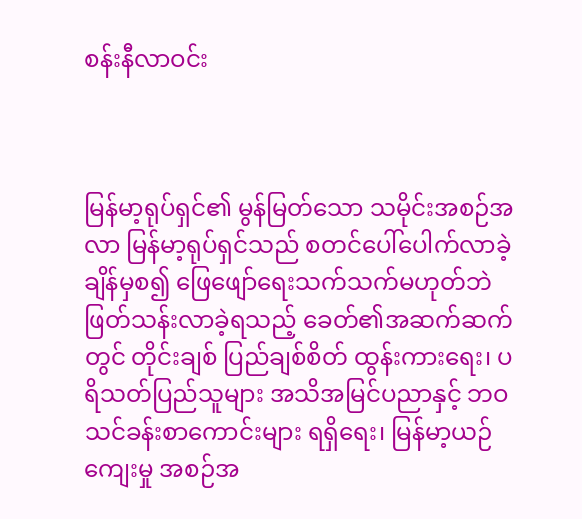စန်းနီလာဝင်း



မြန်မာ့ရုပ်ရှင်၏ မွန်မြတ်သော သမိုင်းအစဉ်အလာ မြန်မာ့ရုပ်ရှင်သည် စတင်ပေါ်ပေါက်လာခဲ့ချိန်မှစ၍ ဖြေဖျော်ရေးသက်သက်မဟုတ်ဘဲ ဖြတ်သန်းလာခဲ့ရသည့် ခေတ်၏အဆက်ဆက်တွင် တိုင်းချစ် ပြည်ချစ်စိတ် ထွန်းကားရေး၊ ပရိသတ်ပြည်သူများ အသိအမြင်ပညာနှင့် ဘဝသင်ခန်းစာကောင်းများ ရရှိရေး၊ မြန်မာ့ယဉ်ကျေးမှု အစဉ်အ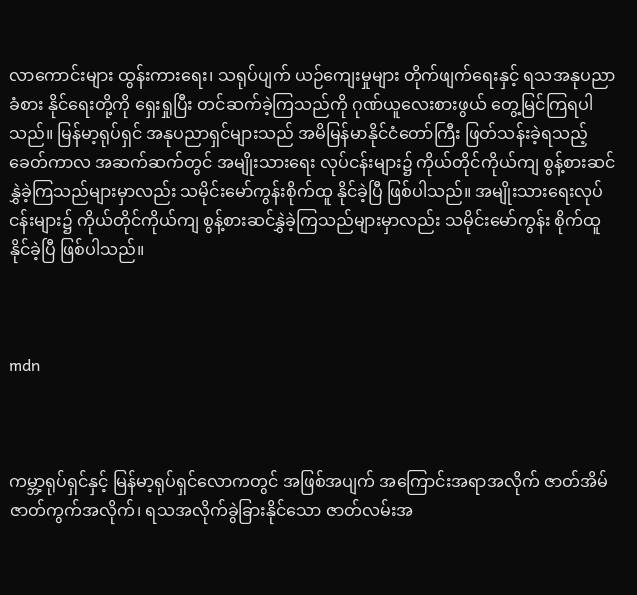လာကောင်းများ ထွန်းကားရေး၊ သရုပ်ပျက် ယဉ်ကျေးမှုများ တိုက်ဖျက်ရေးနှင့် ရသအနုပညာခံစား နိုင်ရေးတို့ကို ရှေးရှုပြီး တင်ဆက်ခဲ့ကြသည်ကို ဂုဏ်ယူလေးစားဖွယ် တွေ့မြင်ကြရပါသည်။ မြန်မာ့ရုပ်ရှင် အနုပညာရှင်များသည် အမိမြန်မာနိုင်ငံတော်ကြီး ဖြတ်သန်းခဲ့ရသည့် ခေတ်ကာလ အဆက်ဆက်တွင် အမျိုးသားရေး လုပ်ငန်းများ၌ ကိုယ်တိုင်ကိုယ်ကျ စွန့်စားဆင်နွှဲခဲ့ကြသည်များမှာလည်း သမိုင်းမော်ကွန်းစိုက်ထူ နိုင်ခဲ့ပြီ ဖြစ်ပါသည်။ အမျိုးသားရေးလုပ်ငန်းများ၌ ကိုယ်တိုင်ကိုယ်ကျ စွန့်စားဆင်နွှဲခဲ့ကြသည်များမှာလည်း သမိုင်းမော်ကွန်း စိုက်ထူနိုင်ခဲ့ပြီ ဖြစ်ပါသည်။



mdn



ကမ္ဘာ့ရုပ်ရှင်နှင့် မြန်မာ့ရုပ်ရှင်လောကတွင် အဖြစ်အပျက် အကြောင်းအရာအလိုက် ဇာတ်အိမ် ဇာတ်ကွက်အလိုက်၊ ရသအလိုက်ခွဲခြားနိုင်သော ဇာတ်လမ်းအ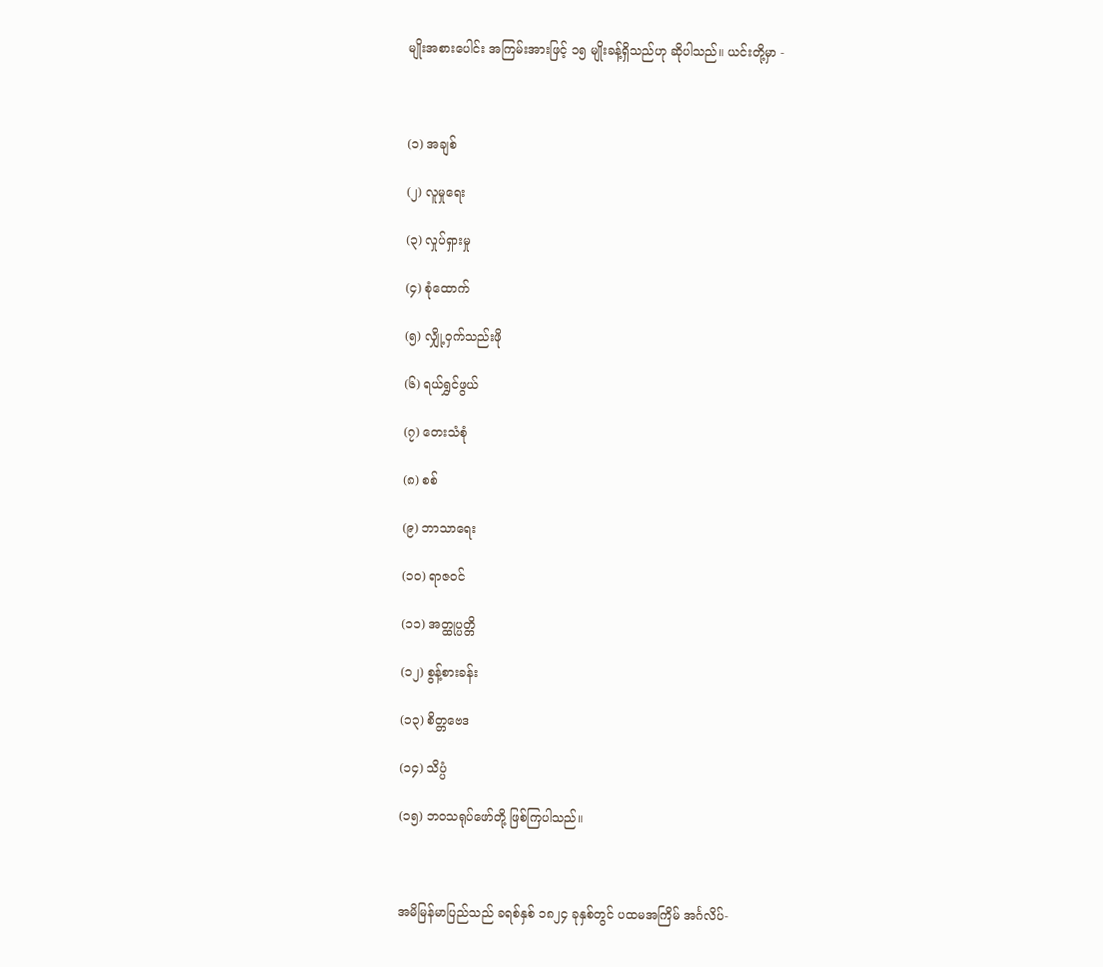မျိုးအစားပေါင်း အကြမ်းအားဖြင့် ၁၅ မျိုးခန့်ရှိသည်ဟု ဆိုပါသည်။ ယင်းတို့မှာ -



(၁) အချစ်

(၂) လူမှုရေး

(၃) လှုပ်ရှားမှု

(၄) စုံထောက်

(၅) လျှို့ဝှက်သည်းဖို

(၆) ရယ်ရွှင်ဖွယ်

(၇) တေးသံစုံ

(၈) စစ်

(၉) ဘာသာရေး

(၁၀) ရာဇဝင်

(၁၁) အတ္ထုပ္ပတ္တိ

(၁၂) စွန့်စားခန်း

(၁၃) စိတ္တဗေဒ

(၁၄) သိပ္ပံ

(၁၅) ဘဝသရုပ်ဖော်တို့ ဖြစ်ကြပါသည်။



အမိမြန်မာပြည်သည် ခရစ်နှစ် ၁၈၂၄ ခုနှစ်တွင် ပထမအကြိမ် အင်္ဂလိပ်-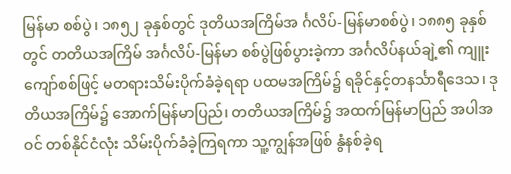မြန်မာ စစ်ပွဲ၊ ၁၈၅၂ ခုနှစ်တွင် ဒုတိယအကြိမ်အ င်္ဂလိပ်-မြန်မာစစ်ပွဲ၊ ၁၈၈၅ ခုနှစ်တွင် တတိယအကြိမ် အင်္ဂလိပ်-မြန်မာ စစ်ပွဲဖြစ်ပွားခဲ့ကာ အင်္ဂလိပ်နယ်ချဲ့၏ ကျူးကျော်စစ်ဖြင့် မတရားသိမ်းပိုက်ခံခဲ့ရရာ ပထမအကြိမ်၌ ရခိုင်နှင့်တနင်္သာရီဒေသ၊ ဒုတိယအကြိမ်၌ အောက်မြန်မာပြည်၊ တတိယအကြိမ်၌ အထက်မြန်မာပြည် အပါအဝင် တစ်နိုင်ငံလုံး သိမ်းပိုက်ခံခဲ့ကြရကာ သူ့ကျွန်အဖြစ် နွံနစ်ခဲ့ရ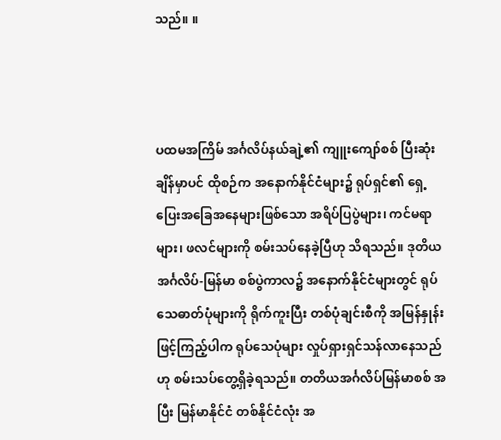သည်။ ။



ပထမအကြိမ် အင်္ဂလိပ်နယ်ချဲ့၏ ကျူးကျော်စစ် ပြီးဆုံးချိန်မှာပင် ထိုစဉ်က အနောက်နိုင်ငံများ၌ ရုပ်ရှင်၏ ရှေ့ပြေးအခြေအနေများဖြစ်သော အရိပ်ပြပွဲများ၊ ကင်မရာများ၊ ဖလင်များကို စမ်းသပ်နေခဲ့ပြီဟု သိရသည်။ ဒုတိယ အင်္ဂလိပ်-မြန်မာ စစ်ပွဲကာလ၌ အနောက်နိုင်ငံများတွင် ရုပ်သေဓာတ်ပုံများကို ရိုက်ကူးပြီး တစ်ပုံချင်းစီကို အမြန်နှုန်းဖြင့်ကြည့်ပါက ရုပ်သေပုံများ လှုပ်ရှားရှင်သန်လာနေသည်ဟု စမ်းသပ်တွေ့ရှိခဲ့ရသည်။ တတိယအင်္ဂလိပ်မြန်မာစစ် အပြီး မြန်မာနိုင်ငံ တစ်နိုင်ငံလုံး အ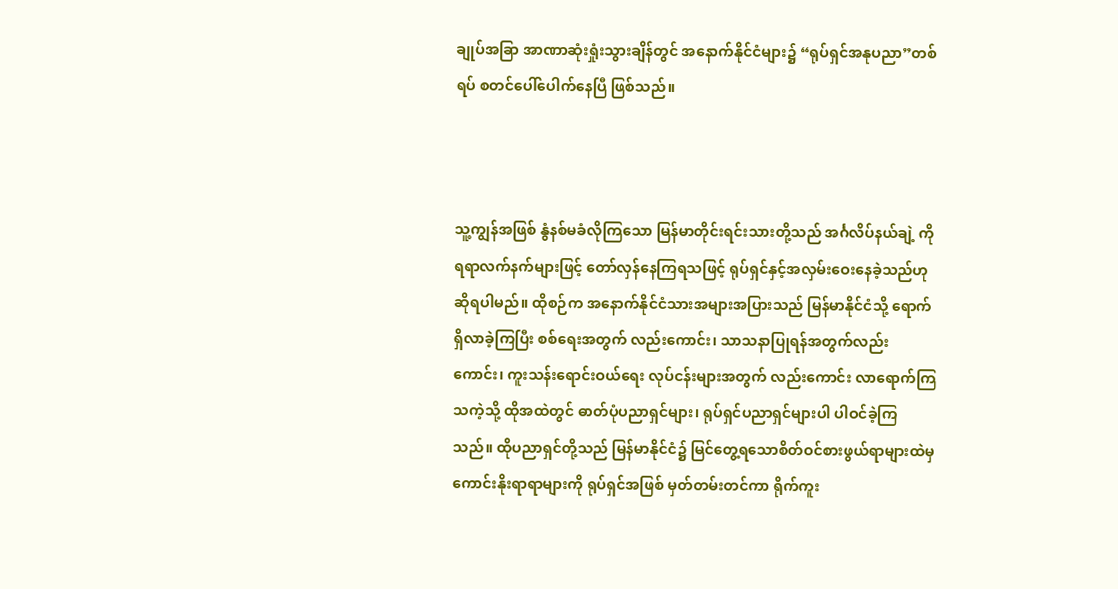ချုပ်အခြာ အာဏာဆုံးရှုံးသွားချိန်တွင် အနောက်နိုင်ငံများ၌ “ရုပ်ရှင်အနုပညာ”တစ်ရပ် စတင်ပေါ်ပေါက်နေပြီ ဖြစ်သည်။



သူ့ကျွန်အဖြစ် နွံနစ်မခံလိုကြသော မြန်မာတိုင်းရင်းသားတို့သည် အင်္ဂလိပ်နယ်ချဲ့ ကို ရရာလက်နက်များဖြင့် တော်လှန်နေကြရသဖြင့် ရုပ်ရှင်နှင့်အလှမ်းဝေးနေခဲ့သည်ဟု ဆိုရပါမည်။ ထိုစဉ်က အနောက်နိုင်ငံသားအများအပြားသည် မြန်မာနိုင်ငံသို့ ရောက်ရှိလာခဲ့ကြပြီး စစ်ရေးအတွက် လည်းကောင်း၊ သာသနာပြုရန်အတွက်လည်းကောင်း၊ ကူးသန်းရောင်းဝယ်ရေး လုပ်ငန်းများအတွက် လည်းကောင်း လာရောက်ကြသကဲ့သို့ ထိုအထဲတွင် ဓာတ်ပုံပညာရှင်များ၊ ရုပ်ရှင်ပညာရှင်များပါ ပါဝင်ခဲ့ကြသည်။ ထိုပညာရှင်တို့သည် မြန်မာနိုင်ငံ၌ မြင်တွေ့ရသောစိတ်ဝင်စားဖွယ်ရာများထဲမှ ကောင်းနိုးရာရာများကို ရုပ်ရှင်အဖြစ် မှတ်တမ်းတင်ကာ ရိုက်ကူး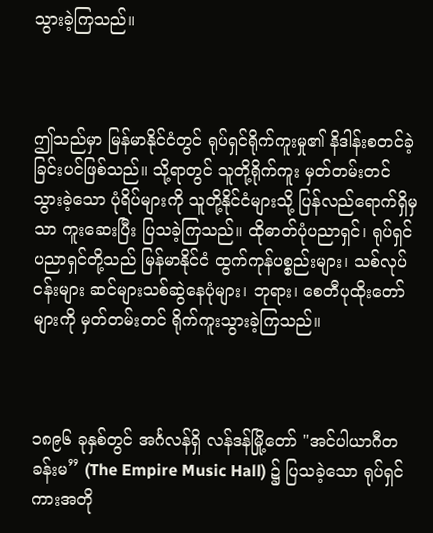သွားခဲ့ကြသည်။



ဤသည်မှာ မြန်မာနိုင်ငံတွင် ရုပ်ရှင်ရိုက်ကူးမှု၏ နိဒါန်းစတင်ခဲ့ခြင်းပင်ဖြစ်သည်။ သို့ရာတွင် သူတို့ရိုက်ကူး မှတ်တမ်းတင်သွားခဲ့သော ပုံရိပ်များကို သူတို့နိုင်ငံများသို့ ပြန်လည်ရောက်ရှိမှသာ ကူးဆေးပြီး ပြသခဲ့ကြသည်။ ထိုဓာတ်ပုံပညာရှင်၊ ရုပ်ရှင်ပညာရှင်တို့သည် မြန်မာနိုင်ငံ ထွက်ကုန်ပစ္စည်းများ၊ သစ်လုပ်ငန်းများ ဆင်များသစ်ဆွဲနေပုံများ၊ ဘုရား၊ စေတီပုထိုးတော်များကို မှတ်တမ်းတင် ရိုက်ကူးသွားခဲ့ကြသည်။



၁၈၉၆ ခုနှစ်တွင် အင်္ဂလန်ရှိ လန်ဒန်မြို့တော် "အင်ပါယာဂီတခန်းမ” (The Empire Music Hall) ၌ ပြသခဲ့သော ရုပ်ရှင်ကားအတို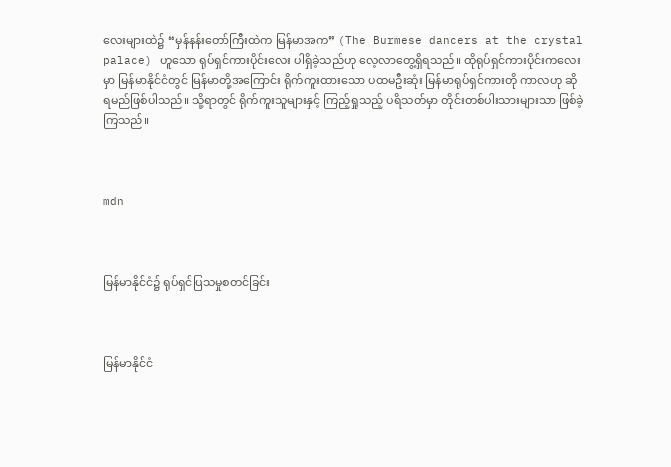လေးများထဲ၌ “မှန်နန်းတော်ကြီးထဲက မြန်မာအက” (The Burmese dancers at the crystal palace) ဟူသော ရုပ်ရှင်ကားပိုင်းလေး ပါရှိခဲ့သည်ဟု လေ့လာတွေ့ရှိရသည်။ ထိုရုပ်ရှင်ကားပိုင်းကလေးမှာ မြန်မာနိုင်ငံတွင် မြန်မာတို့အကြောင်း ရိုက်ကူးထားသော ပထမဦးဆုံး မြန်မာရုပ်ရှင်ကားတို ကာလဟု ဆိုရမည်ဖြစ်ပါသည်။ သို့ရာတွင် ရိုက်ကူးသူများနှင့် ကြည့်ရှုသည့် ပရိသတ်မှာ တိုင်းတစ်ပါးသားများသာ ဖြစ်ခဲ့ကြသည်။



mdn



မြန်မာနိုင်ငံ၌ ရုပ်ရှင်ပြသမှုစတင်ခြင်း



မြန်မာနိုင်ငံ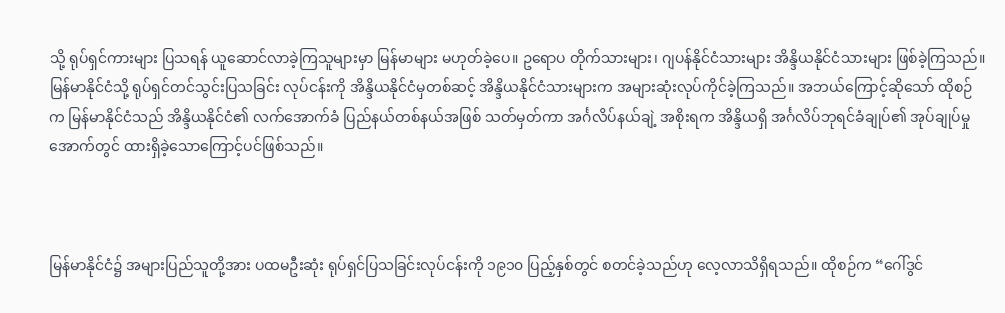သို့ ရုပ်ရှင်ကားများ ပြသရန် ယူဆောင်လာခဲ့ကြသူများမှာ မြန်မာများ မဟုတ်ခဲ့ပေ။ ဥရောပ တိုက်သားများ၊ ဂျပန်နိုင်ငံသားများ အိန္ဒိယနိုင်ငံသားများ ဖြစ်ခဲ့ကြသည်။ မြန်မာနိုင်ငံသို့ ရုပ်ရှင်တင်သွင်းပြသခြင်း လုပ်ငန်းကို အိန္ဒိယနိုင်ငံမှတစ်ဆင့် အိန္ဒိယနိုင်ငံသားများက အများဆုံးလုပ်ကိုင်ခဲ့ကြသည်။ အဘယ်ကြောင့်ဆိုသော် ထိုစဉ်က မြန်မာနိုင်ငံသည် အိန္ဒိယနိုင်ငံ၏ လက်အောက်ခံ ပြည်နယ်တစ်နယ်အဖြစ် သတ်မှတ်ကာ အင်္ဂလိပ်နယ်ချဲ့ အစိုးရက အိန္ဒိယရှိ အင်္ဂလိပ်ဘုရင်ခံချုပ်၏ အုပ်ချုပ်မှုအောက်တွင် ထားရှိခဲ့သောကြောင့်ပင်ဖြစ်သည်။



မြန်မာနိုင်ငံ၌ အများပြည်သူတို့အား ပထမဦးဆုံး ရုပ်ရှင်ပြသခြင်းလုပ်ငန်းကို ၁၉၁၀ ပြည့်နှစ်တွင် စတင်ခဲ့သည်ဟု လေ့လာသိရှိရသည်။ ထိုစဉ်က “ဂေါ်ဒွင်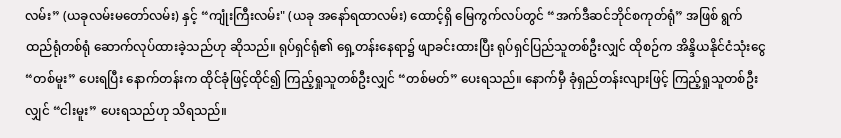လမ်း” (ယခုလမ်းမတော်လမ်း) နှင့် “ကျုံးကြီးလမ်း" (ယခု အနော်ရထာလမ်း) ထောင့်ရှိ မြေကွက်လပ်တွင် “အက်ဒီဆင်ဘိုင်စကုတ်ရုံ” အဖြစ် ရွက်ထည်ရုံတစ်ရုံ ဆောက်လုပ်ထားခဲ့သည်ဟု ဆိုသည်။ ရုပ်ရှင်ရုံ၏ ရှေ့တန်းနေရာ၌ ဖျာခင်းထားပြီး ရုပ်ရှင်ပြည်သူတစ်ဦးလျှင် ထိုစဉ်က အိန္ဒိယနိုင်ငံသုံးငွေ “တစ်မူး” ပေးရပြီး နောက်တန်းက ထိုင်ခုံဖြင့်ထိုင်၍ ကြည့်ရှုသူတစ်ဦးလျှင် “တစ်မတ်” ပေးရသည်။ နောက်မှီ ခုံရှည်တန်းလျားဖြင့် ကြည့်ရှုသူတစ်ဦးလျှင် “ငါးမူး” ပေးရသည်ဟု သိရသည်။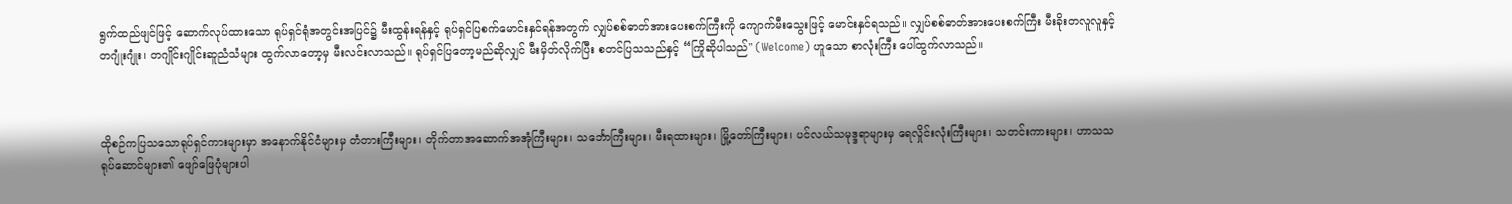ရွက်ထည်ဖျင်ဖြင့် ဆောက်လုပ်ထားသော ရုပ်ရှင်ရုံအတွင်းအပြင်၌ မီးထွန်းရန်နှင့် ရုပ်ရှင်ပြစက်မောင်းနှင်ရန်အတွက် လျှပ်စစ်ဓာတ်အားပေးစက်ကြီးကို ကျောက်မီးသွေးဖြင့် မောင်းနှင်ရသည်။ လျှပ်စစ်ဓာတ်အားပေးစက်ကြီး မီးခိုးတလူလူနှင့် တဂျုံးဂျုံး၊ တဂျိုင်းဂျိုင်းဆူညံသံများ ထွက်လာတော့မှ မီးလင်းလာသည်။ ရုပ်ရှင်ပြတော့မည်ဆိုလျှင် မီးမှိတ်လိုက်ပြီး စတင်ပြသသည်နှင့် “ကြိုဆိုပါသည်" (Welcome) ဟူသော စာလုံးကြီး ပေါ်ထွက်လာသည်။



ထိုစဉ်ကပြသသောရုပ်ရှင်ကားများမှာ အနောက်နိုင်ငံများမှ တံတားကြီးများ၊ တိုက်တာအဆောက်အအုံကြီးများ၊ သင်္ဘောကြီးများ၊ မီးရထားများ၊ မြို့တော်ကြီးများ၊ ပင်လယ်သမုဒ္ဒရာများမှ ရေလှိုင်းလုံးကြီးများ၊ သတင်းကားများ၊ ဟာသသရုပ်ဆောင်များ၏ ဖျော်ဖြေပုံများပါ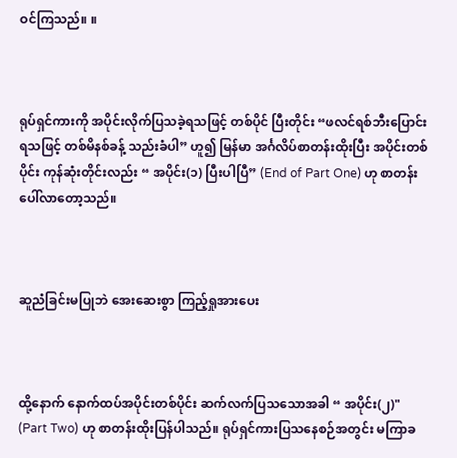ဝင်ကြသည်။ ။



ရုပ်ရှင်ကားကို အပိုင်းလိုက်ပြသခဲ့ရသဖြင့် တစ်ပိုင် ပြီးတိုင်း “ဖလင်ရစ်ဘီးပြောင်းရသဖြင့် တစ်မိနစ်ခန့် သည်းခံပါ” ဟူ၍ မြန်မာ အင်္ဂလိပ်စာတန်းထိုးပြီး အပိုင်းတစ်ပိုင်း ကုန်ဆုံးတိုင်းလည်း “ အပိုင်း(၁) ပြီးပါပြီ” (End of Part One) ဟု စာတန်းပေါ်လာတော့သည်။



ဆူညံခြင်းမပြုဘဲ အေးဆေးစွာ ကြည့်ရှုအားပေး



ထို့နောက် နောက်ထပ်အပိုင်းတစ်ပိုင်း ဆက်လက်ပြသသောအခါ “ အပိုင်း(၂)" (Part Two) ဟု စာတန်းထိုးပြန်ပါသည်။ ရုပ်ရှင်ကားပြသနေစဉ်အတွင်း မကြာခ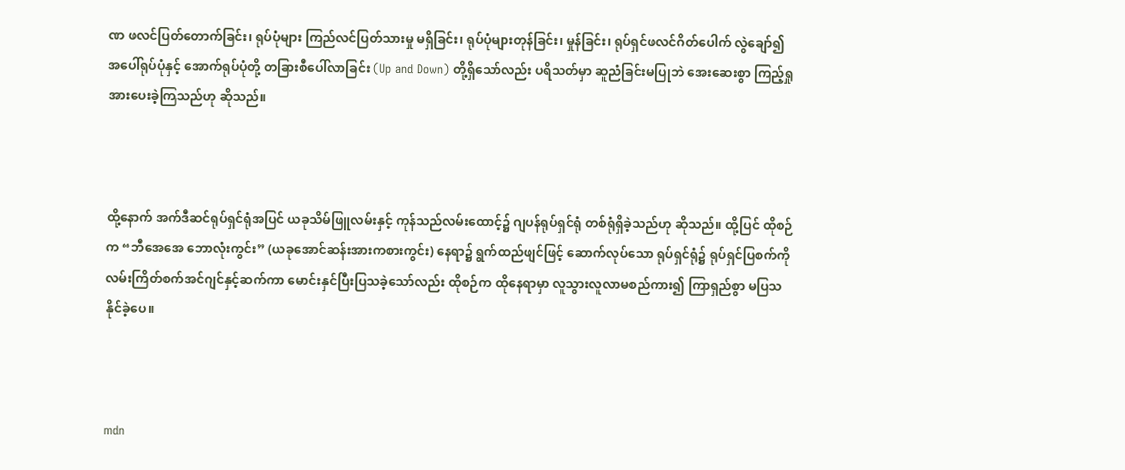ဏ ဖလင်ပြတ်တောက်ခြင်း၊ ရုပ်ပုံများ ကြည်လင်ပြတ်သားမှု မရှိခြင်း၊ ရုပ်ပုံများတုန်ခြင်း၊ မှုန်ခြင်း၊ ရုပ်ရှင်ဖလင်ဂိတ်ပေါက် လွဲချော်၍ အပေါ်ရုပ်ပုံနှင့် အောက်ရုပ်ပုံတို့ တခြားစီပေါ်လာခြင်း (Up and Down) တို့ရှိသော်လည်း ပရိသတ်မှာ ဆူညံခြင်းမပြုဘဲ အေးဆေးစွာ ကြည့်ရှုအားပေးခဲ့ကြသည်ဟု ဆိုသည်။



ထို့နောက် အက်ဒီဆင်ရုပ်ရှင်ရုံအပြင် ယခုသိမ်ဖြူလမ်းနှင့် ကုန်သည်လမ်းထောင့်၌ ဂျပန်ရုပ်ရှင်ရုံ တစ်ရုံရှိခဲ့သည်ဟု ဆိုသည်။ ထို့ပြင် ထိုစဉ်က “ဘီအေအေ ဘောလုံးကွင်း” (ယခုအောင်ဆန်းအားကစားကွင်း) နေရာ၌ ရွက်ထည်ဖျင်ဖြင့် ဆောက်လုပ်သော ရုပ်ရှင်ရုံ၌ ရုပ်ရှင်ပြစက်ကို လမ်းကြိတ်စက်အင်ဂျင်နှင့်ဆက်ကာ မောင်းနှင်ပြီးပြသခဲ့သော်လည်း ထိုစဉ်က ထိုနေရာမှာ လူသွားလူလာမစည်ကား၍ ကြာရှည်စွာ မပြသနိုင်ခဲ့ပေ။



mdn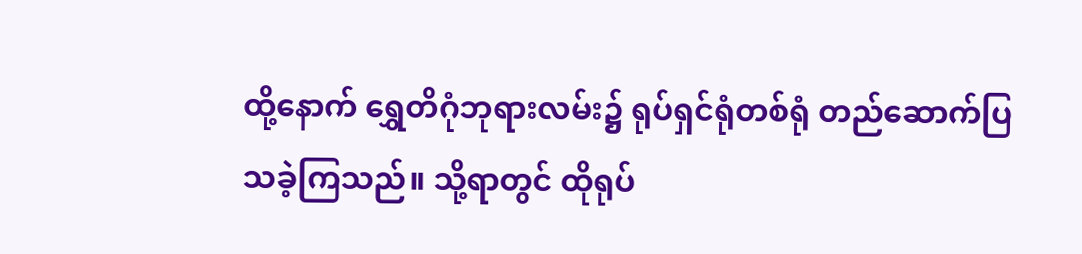ထို့နောက် ရွှေတိဂုံဘုရားလမ်း၌ ရုပ်ရှင်ရုံတစ်ရုံ တည်ဆောက်ပြသခဲ့ကြသည်။ သို့ရာတွင် ထိုရုပ်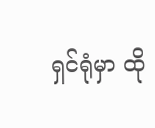ရှင်ရုံမှာ ထို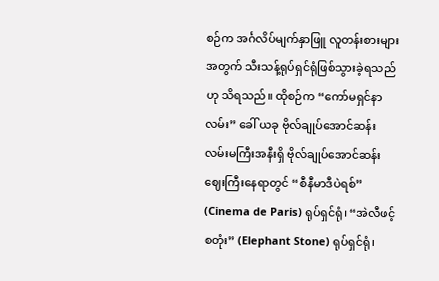စဉ်က အင်္ဂလိပ်မျက်နှာဖြူ လူတန်းစားများအတွက် သီးသန့်ရုပ်ရှင်ရုံဖြစ်သွားခဲ့ရသည်ဟု သိရသည်။ ထိုစဉ်က “ကော်မရှင်နာလမ်း” ခေါ် ယခု ဗိုလ်ချုပ်အောင်ဆန်း လမ်းမကြီးအနီးရှိ ဗိုလ်ချုပ်အောင်ဆန်းဈေးကြီးနေရာတွင် “စီနီမာဒီပဲရစ်” (Cinema de Paris) ရုပ်ရှင်ရုံ၊ “အဲလီဖင့်စတုံး” (Elephant Stone) ရုပ်ရှင်ရုံ၊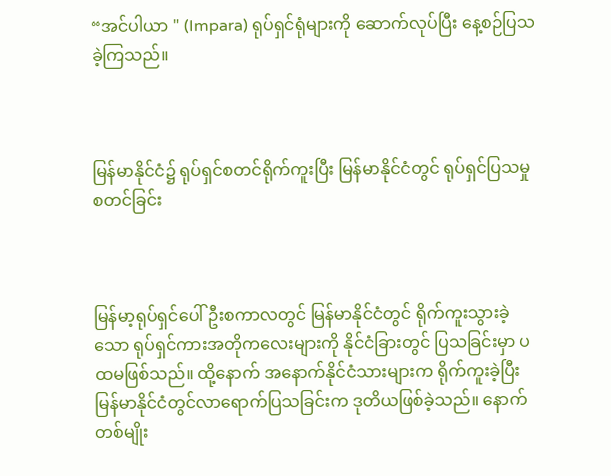“အင်ပါယာ " (Impara) ရုပ်ရှင်ရုံများကို ဆောက်လုပ်ပြီး နေ့စဉ်ပြသ ခဲ့ကြသည်။



မြန်မာနိုင်ငံ၌ ရုပ်ရှင်စတင်ရိုက်ကူးပြီး မြန်မာနိုင်ငံတွင် ရုပ်ရှင်ပြသမှုစတင်ခြင်း



မြန်မာ့ရုပ်ရှင်ပေါ်ဦးစကာလတွင် မြန်မာနိုင်ငံတွင် ရိုက်ကူးသွားခဲ့သော ရုပ်ရှင်ကားအတိုကလေးများကို နိုင်ငံခြားတွင် ပြသခြင်းမှာ ပထမဖြစ်သည်။ ထို့နောက် အနောက်နိုင်ငံသားများက ရိုက်ကူးခဲ့ပြီး မြန်မာနိုင်ငံတွင်လာရောက်ပြသခြင်းက ဒုတိယဖြစ်ခဲ့သည်။ နောက်တစ်မျိုး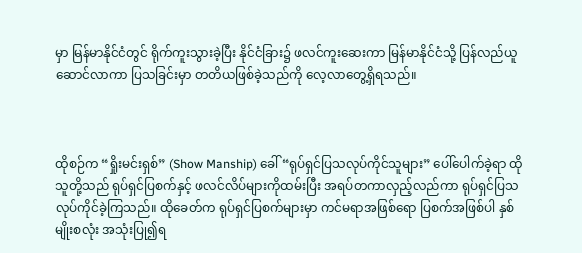မှာ မြန်မာနိုင်ငံတွင် ရိုက်ကူးသွားခဲ့ပြီး နိုင်ငံခြား၌ ဖလင်ကူးဆေးကာ မြန်မာနိုင်ငံသို့ ပြန်လည်ယူဆောင်လာကာ ပြသခြင်းမှာ တတိယဖြစ်ခဲ့သည်ကို လေ့လာတွေ့ရှိရသည်။



ထိုစဉ်က “ရှိုးမင်းရှစ်” (Show Manship) ခေါ် “ရုပ်ရှင်ပြသလုပ်ကိုင်သူများ” ပေါ်ပေါက်ခဲ့ရာ ထိုသူတို့သည် ရုပ်ရှင်ပြစက်နှင့် ဖလင်လိပ်များကိုထမ်းပြီး အရပ်တကာလှည့်လည်ကာ ရုပ်ရှင်ပြသ လုပ်ကိုင်ခဲ့ကြသည်။ ထိုခေတ်က ရုပ်ရှင်ပြစက်များမှာ ကင်မရာအဖြစ်ရော ပြစက်အဖြစ်ပါ နှစ်မျိုးစလုံး အသုံးပြု၍ရ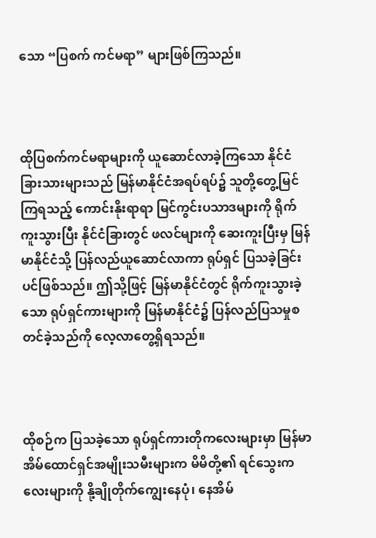သော “ပြစက် ကင်မရာ” များဖြစ်ကြသည်။



ထိုပြစက်ကင်မရာများကို ယူဆောင်လာခဲ့ကြသော နိုင်ငံခြားသားများသည် မြန်မာနိုင်ငံအရပ်ရပ်၌ သူတို့တွေ့မြင်ကြရသည့် ကောင်းနိုးရာရာ မြင်ကွင်းပသာဒများကို ရိုက်ကူးသွားပြီး နိုင်ငံခြားတွင် ဖလင်များကို ဆေးကူးပြီးမှ မြန်မာနိုင်ငံသို့ ပြန်လည်ယူဆောင်လာကာ ရုပ်ရှင် ပြသခဲ့ခြင်းပင်ဖြစ်သည်။ ဤသို့ဖြင့် မြန်မာနိုင်ငံတွင် ရိုက်ကူးသွားခဲ့သော ရုပ်ရှင်ကားများကို မြန်မာနိုင်ငံ၌ ပြန်လည်ပြသမှုစတင်ခဲ့သည်ကို လေ့လာတွေ့ရှိရသည်။



ထိုစဉ်က ပြသခဲ့သော ရုပ်ရှင်ကားတိုကလေးများမှာ မြန်မာအိမ်ထောင်ရှင်အမျိုးသမီးများက မိမိတို့၏ ရင်သွေးကလေးများကို နို့ချိုတိုက်ကျွေးနေပုံ၊ နေအိမ်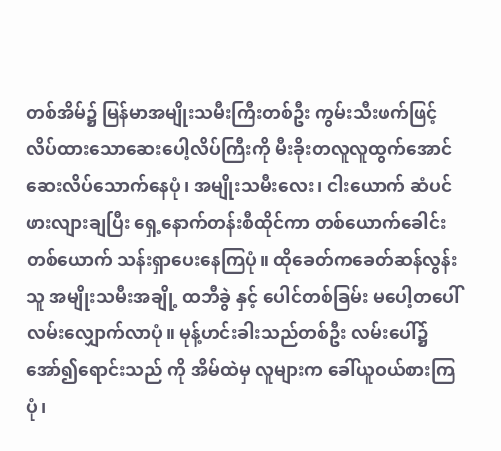တစ်အိမ်၌ မြန်မာအမျိုးသမီးကြီးတစ်ဦး ကွမ်းသီးဖက်ဖြင့် လိပ်ထားသောဆေးပေါ့လိပ်ကြီးကို မီးခိုးတလူလူထွက်အောင် ဆေးလိပ်သောက်နေပုံ၊ အမျိုးသမီးလေး၊ ငါးယောက် ဆံပင်ဖားလျားချပြီး ရှေ့နောက်တန်းစီထိုင်ကာ တစ်ယောက်ခေါင်း တစ်ယောက် သန်းရှာပေးနေကြပုံ။ ထိုခေတ်ကခေတ်ဆန်လွန်းသူ အမျိုးသမီးအချို့ ထဘီခွဲ နှင့် ပေါင်တစ်ခြမ်း မပေါ့တပေါ်လမ်းလျှောက်လာပုံ။ မုန့်ဟင်းခါးသည်တစ်ဦး လမ်းပေါ်၌ အော်၍ရောင်းသည် ကို အိမ်ထဲမှ လူများက ခေါ်ယူဝယ်စားကြပုံ၊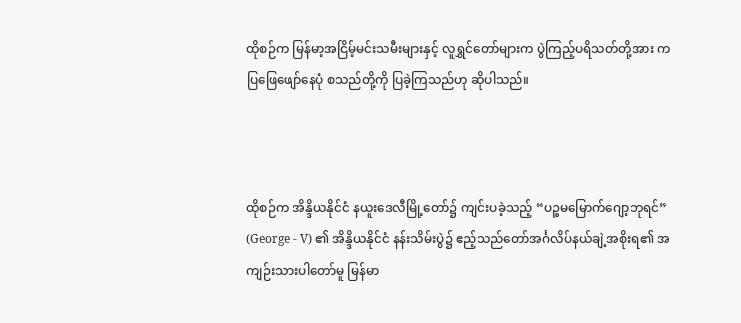ထိုစဉ်က မြန်မာ့အငြိမ့်မင်းသမီးများနှင့် လူရွှင်တော်များက ပွဲကြည့်ပရိသတ်တို့အား ကပြဖြေဖျော်နေပုံ စသည်တို့ကို ပြခဲ့ကြသည်ဟု ဆိုပါသည်။



ထိုစဉ်က အိန္ဒိယနိုင်ငံ နယူးဒေလီမြို့တော်၌ ကျင်းပခဲ့သည့် “ပဉ္စမမြောက်ဂျော့ဘုရင်” (George - V) ၏ အိန္ဒိယနိုင်ငံ နန်းသိမ်းပွဲ၌ ဧည့်သည်တော်အင်္ဂလိပ်နယ်ချဲ့အစိုးရ၏ အကျဉ်းသားပါတော်မူ မြန်မာ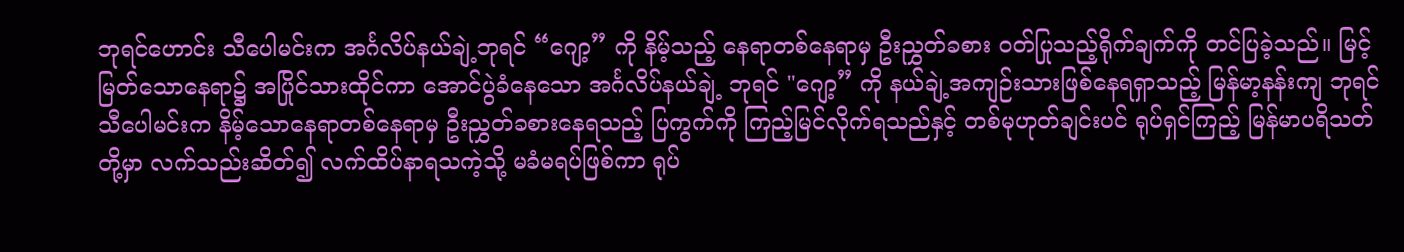ဘုရင်ဟောင်း သီပေါမင်းက အင်္ဂလိပ်နယ်ချဲ့ဘုရင် “ဂျော့” ကို နိမ့်သည့် နေရာတစ်နေရာမှ ဦးညွှတ်ခစား ဝတ်ပြုသည့်ရိုက်ချက်ကို တင်ပြခဲ့သည်။ မြင့်မြတ်သောနေရာ၌ အပြိုင်သားထိုင်ကာ အောင်ပွဲခံနေသော အင်္ဂလိပ်နယ်ချဲ့ ဘုရင် "ဂျော့” ကို နယ်ချဲ့အကျဉ်းသားဖြစ်နေရရှာသည့် မြန်မာ့နန်းကျ ဘုရင်သီပေါမင်းက နိမ့်သောနေရာတစ်နေရာမှ ဦးညွှတ်ခစားနေရသည့် ပြကွက်ကို ကြည့်မြင်လိုက်ရသည်နှင့် တစ်မုဟုတ်ချင်းပင် ရုပ်ရှင်ကြည့် မြန်မာပရိသတ်တို့မှာ လက်သည်းဆိတ်၍ လက်ထိပ်နာရသကဲ့သို့ မခံမရပ်ဖြစ်ကာ ရုပ်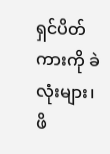ရှင်ပိတ်ကားကို ခဲလုံးများ၊ ဖိ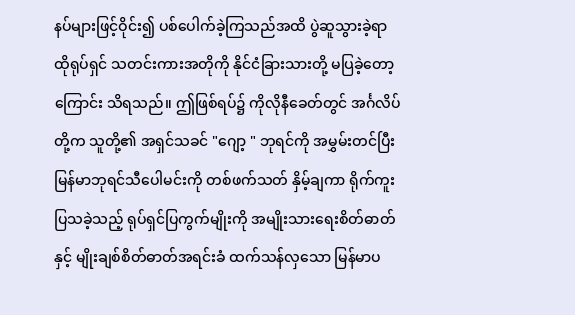နပ်များဖြင့်ဝိုင်း၍ ပစ်ပေါက်ခဲ့ကြသည်အထိ ပွဲဆူသွားခဲ့ရာ ထိုရုပ်ရှင် သတင်းကားအတိုကို နိုင်ငံခြားသားတို့ မပြခဲ့တော့ကြောင်း သိရသည်။ ဤဖြစ်ရပ်၌ ကိုလိုနီခေတ်တွင် အင်္ဂလိပ်တို့က သူတို့၏ အရှင်သခင် "ဂျော့ " ဘုရင်ကို အမွှမ်းတင်ပြီး မြန်မာဘုရင်သီပေါမင်းကို တစ်ဖက်သတ် နှိမ့်ချကာ ရိုက်ကူးပြသခဲ့သည့် ရုပ်ရှင်ပြကွက်မျိုးကို အမျိုးသားရေးစိတ်ဓာတ်နှင့် မျိုးချစ်စိတ်ဓာတ်အရင်းခံ ထက်သန်လှသော မြန်မာပ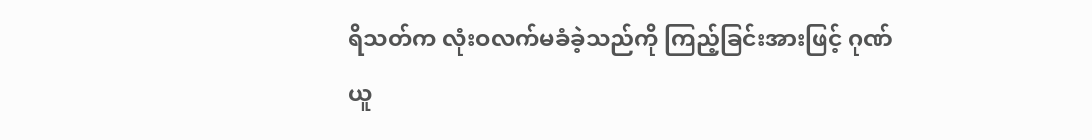ရိသတ်က လုံးဝလက်မခံခဲ့သည်ကို ကြည့်ခြင်းအားဖြင့် ဂုဏ်ယူ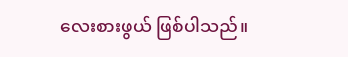လေးစားဖွယ် ဖြစ်ပါသည်။